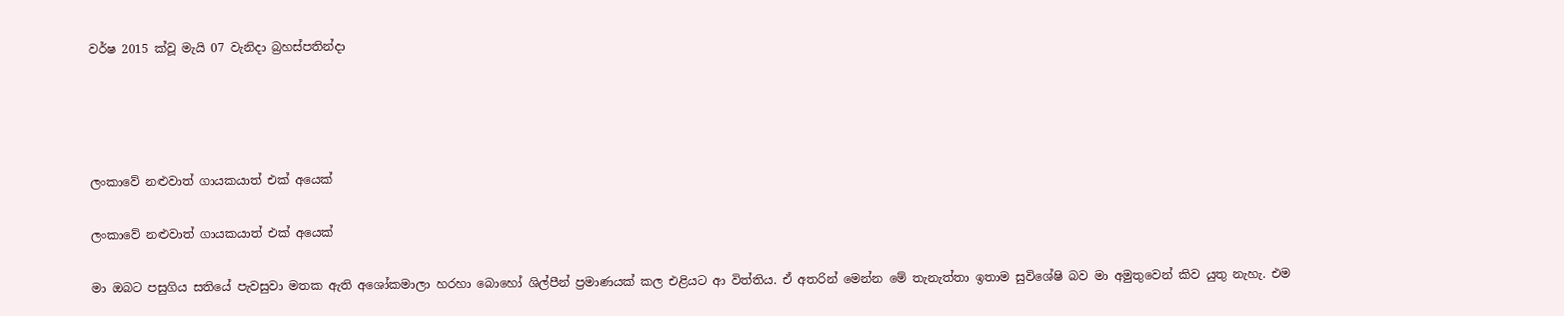වර්ෂ 2015 ක්වූ මැයි 07 වැනිදා බ්‍රහස්පතින්දා




ලංකාවේ නළුවාත් ගායකයාත් එක් අයෙක්

ලංකාවේ නළුවාත් ගායකයාත් එක් අයෙක්

මා ඔබට පසුගිය සතියේ පැවසුවා මතක ඇති අශෝකමාලා හරහා බොහෝ ශිල්පීන් ප්‍රමාණයක් කල එළියට ආ විත්තිය. ඒ අතරින් මෙන්න මේ තැනැත්තා ඉතාම සුවිශේෂි බව මා අමුතුවෙන් කිව යුතු නැහැ. එම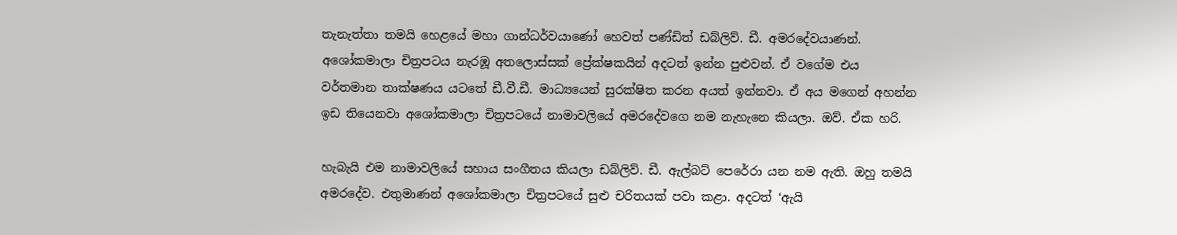තැනැත්තා තමයි හෙළයේ මහා ගාන්ධර්වයාණෝ හෙවත් පණ්ඩිත් ඩබ්ලිව්. ඩී. අමරදේවයාණන්. අශෝකමාලා චිත්‍රපටය නැරඹූ අතලොස්සක් ප්‍රේක්ෂකයින් අදටත් ඉන්න පුළුවන්. ඒ වගේම එය වර්තමාන තාක්ෂණය යටතේ ඩී.වී.ඩී. මාධ්‍යයෙන් සුරක්ෂිත කරන අයත් ඉන්නවා. ඒ අය මගෙන් අහන්න ඉඩ තියෙනවා අශෝකමාලා චිත්‍රපටයේ නාමාවලියේ අමරදේවගෙ නම නැහැනෙ කියලා. ඔව්. ඒක හරි.

හැබැයි එම නාමාවලියේ සහාය සංගීතය කියලා ඩබ්ලිව්. ඩී. ඇල්බට් පෙරේරා යන නම ඇති. ඔහු තමයි අමරදේව. එතුමාණන් අශෝකමාලා චිත්‍රපටයේ සුළු චරිතයක් පවා කළා. අදටත් ‘ඇයි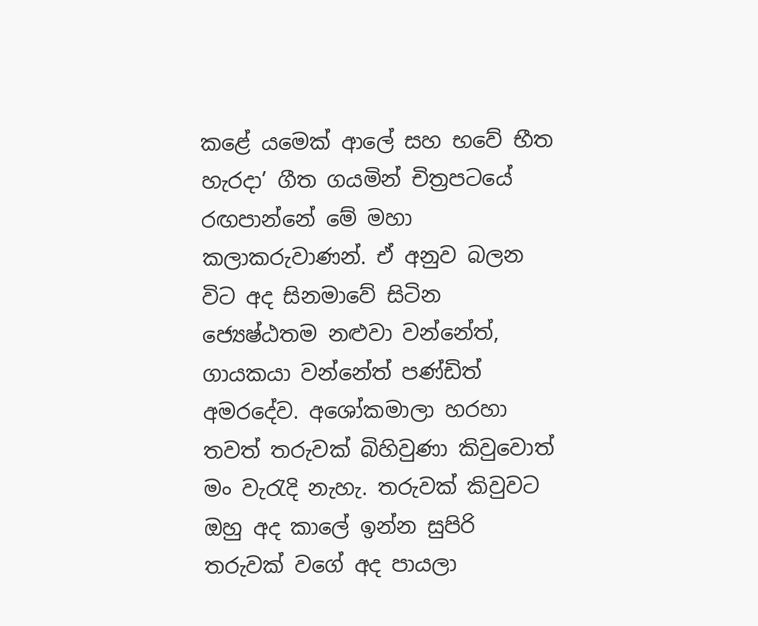කළේ යමෙක් ආලේ සහ භවේ භීත හැරදා’ ගීත ගයමින් චිත්‍රපටයේ රඟපාන්නේ මේ මහා කලාකරුවාණන්. ඒ අනුව බලන විට අද සිනමාවේ සිටින ජ්‍යෙෂ්ඨතම නළුවා වන්නේත්, ගායකයා වන්නේත් පණ්ඩිත් අමරදේව. අශෝකමාලා හරහා තවත් තරුවක් බිහිවුණා කිවුවොත් මං වැරැදි නැහැ. තරුවක් කිවුවට ඔහු අද කාලේ ඉන්න සුපිරි තරුවක් වගේ අද පායලා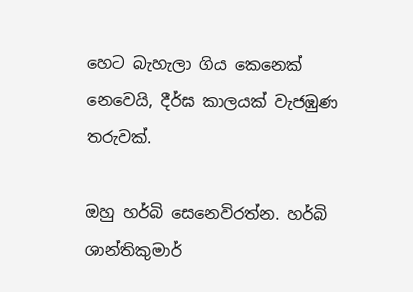හෙට බැහැලා ගිය කෙනෙක් නෙවෙයි, දීර්ඝ කාලයක් වැජඹුණ තරුවක්.

ඔහු හර්බි සෙනෙවිරත්න. හර්බි ශාන්තිකුමාර්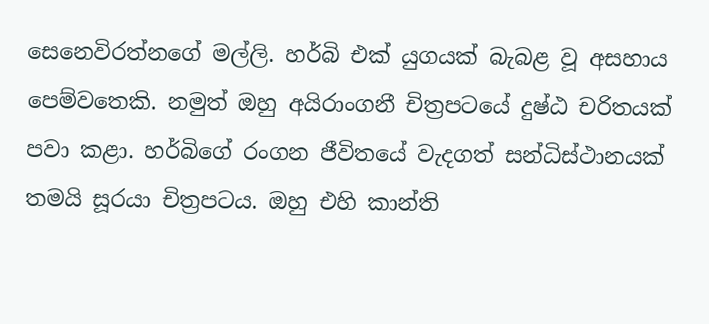සෙනෙවිරත්නගේ මල්ලි. හර්බි එක් යුගයක් බැබළ වූ අසහාය පෙම්වතෙකි. නමුත් ඔහු අයිරාංගනී චිත්‍රපටයේ දුෂ්ඨ චරිතයක් පවා කළා. හර්බිගේ රංගන ජීවිතයේ වැදගත් සන්ධිස්ථානයක් තමයි සූරයා චිත්‍රපටය. ඔහු එහි කාන්ති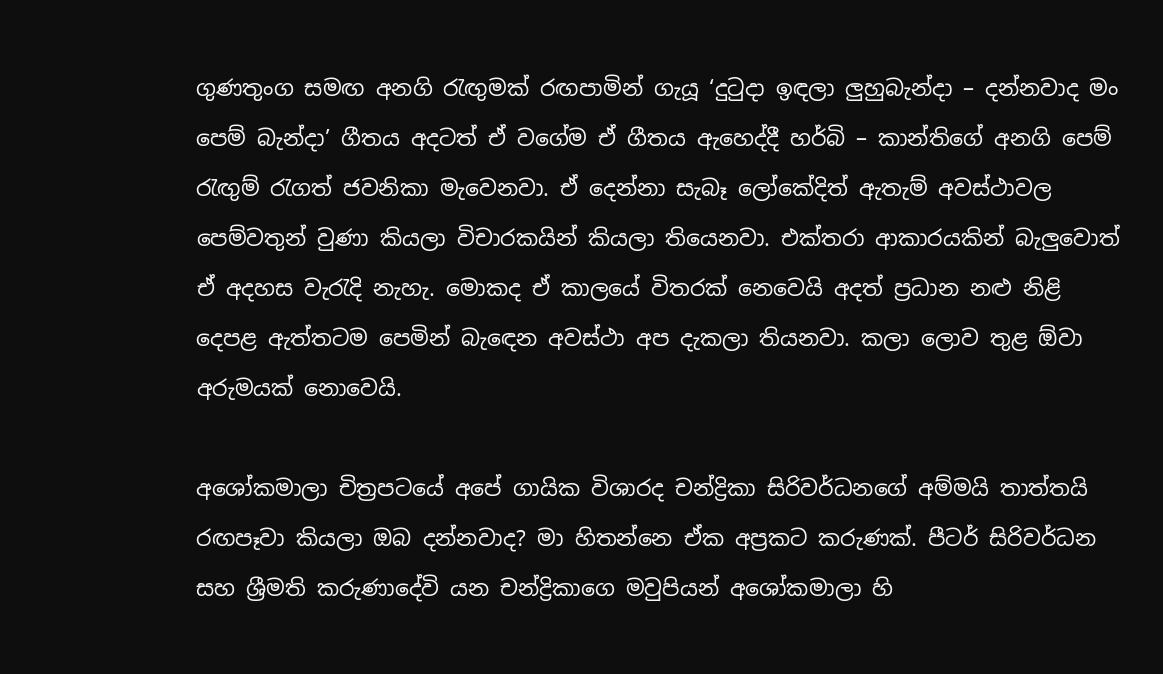ගුණතුංග සමඟ අනගි රැඟුමක් රඟපාමින් ගැයූ ‘දුටුදා ඉඳලා ලුහුබැන්දා – දන්නවාද මං පෙම් බැන්දා’ ගීතය අදටත් ඒ වගේම ඒ ගීතය ඇහෙද්දී හර්බි – කාන්තිගේ අනගි පෙම් රැඟුම් රැගත් ජවනිකා මැවෙනවා. ඒ දෙන්නා සැබෑ ලෝකේදිත් ඇතැම් අවස්ථාවල පෙම්වතුන් වුණා කියලා විචාරකයින් කියලා තියෙනවා. එක්තරා ආකාරයකින් බැලුවොත් ඒ අදහස වැරැදි නැහැ. මොකද ඒ කාලයේ විතරක් නෙවෙයි අදත් ප්‍රධාන නළු නිළි දෙපළ ඇත්තටම පෙමින් බැඳෙන අවස්ථා අප දැකලා තියනවා. කලා ලොව තුළ ඕවා අරුමයක් නොවෙයි.

අශෝකමාලා චිත්‍රපටයේ අපේ ගායික විශාරද චන්ද්‍රිකා සිරිවර්ධනගේ අම්මයි තාත්තයි රඟපෑවා කියලා ඔබ දන්නවාද? මා හිතන්නෙ ඒක අප්‍රකට කරුණක්. පීටර් සිරිවර්ධන සහ ශ්‍රීමති කරුණාදේවි යන චන්ද්‍රිකාගෙ මවුපියන් අශෝකමාලා හි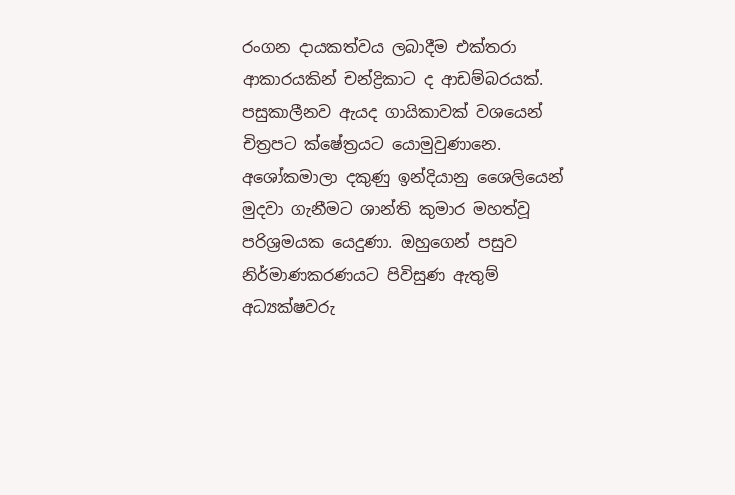රංගන දායකත්වය ලබාදීම එක්තරා ආකාරයකින් චන්ද්‍රිකාට ද ආඩම්බරයක්. පසුකාලීනව ඇයද ගායිකාවක් වශයෙන් චිත්‍රපට ක්ෂේත්‍රයට යොමුවුණානෙ. අශෝකමාලා දකුණු ඉන්දියානු ශෛලියෙන් මුදවා ගැනීමට ශාන්ති කුමාර මහත්වූ පරිශ්‍රමයක යෙදුණා. ඔහුගෙන් පසුව නිර්මාණකරණයට පිවිසුණ ඇතුම් අධ්‍යක්ෂවරු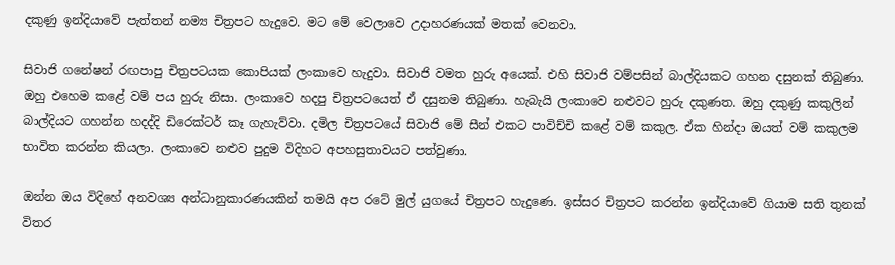දකුණු ඉන්දියාවේ පැත්තන් නම්‍ය චිත්‍රපට හැදුවෙ. මට මේ වෙලාවෙ උදාහරණයක් මතක් වෙනවා.

සිවාජි ගනේෂන් රඟපාපු චිත්‍රපටයක කොපියක් ලංකාවෙ හැදුවා. සිවාජි වමත හුරු අයෙක්. එහි සිවාජි වම්පසින් බාල්දියකට ගහන දසුනක් තිබුණා. ඔහු එහෙම කළේ වම් පය හුරු නිසා. ලංකාවෙ හදපු චිත්‍රපටයෙත් ඒ දසුනම තිබුණා. හැබැයි ලංකාවෙ නළුවට හුරු දකුණත. ඔහු දකුණු කකුලින් බාල්දියට ගහන්න හදද්දි ඩිරෙක්ටර් කෑ ගැහැව්වා. දමිල චිත්‍රපටයේ සිවාජි මේ සීන් එකට පාවිච්චි කළේ වම් කකුල. ඒක හින්දා ඔයත් වම් කකුලම භාවිත කරන්න කියලා. ලංකාවෙ නළුව පුදුම විදිහට අපහසුතාවයට පත්වුණා.

ඔන්න ඔය විදිහේ අනවශ්‍ය අන්ධානුකාරණයකින් තමයි අප රටේ මුල් යුගයේ චිත්‍රපට හැදුණෙ. ඉස්සර චිත්‍රපට කරන්න ඉන්දියාවේ ගියාම සති තුනක් විතර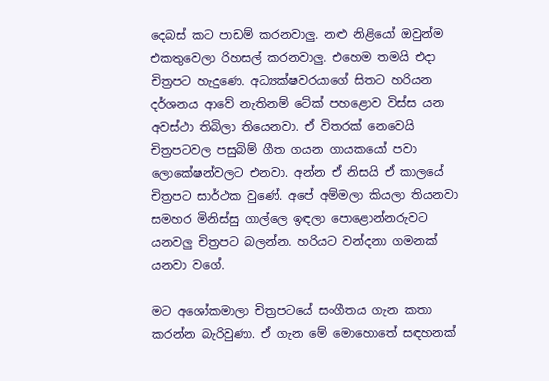දෙබස් කට පාඩම් කරනවාලු. නළු නිළියෝ ඔවුන්ම එකතුවෙලා රිහසල් කරනවාලු. එහෙම තමයි එදා චිත්‍රපට හැදුණෙ. අධ්‍යක්ෂවරයාගේ සිතට හරියන දර්ශනය ආවේ නැතිනම් ටේක් පහළොව විස්ස යන අවස්ථා තිබිලා තියෙනවා. ඒ විතරක් නෙවෙයි චිත්‍රපටවල පසුබිම් ගීත ගයන ගායකයෝ පවා ලොකේෂන්වලට එනවා. අන්න ඒ නිසයි ඒ කාලයේ චිත්‍රපට සාර්ථක වුණේ. අපේ අම්මලා කියලා තියනවා සමහර මිනිස්සු ගාල්ලෙ ඉඳලා පොළොන්නරුවට යනවලු චිත්‍රපට බලන්න. හරියට වන්දනා ගමනක් යනවා වගේ.

මට අශෝකමාලා චිත්‍රපටයේ සංගීතය ගැන කතා කරන්න බැරිවුණා. ඒ ගැන මේ මොහොතේ සඳහනක්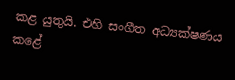කළ යුතුයි. එහි සංගීත අධ්‍යක්ෂණය කළේ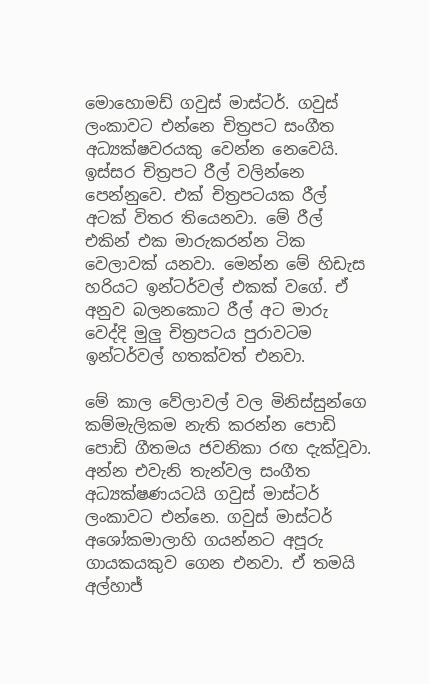මොහොමඩ් ගවුස් මාස්ටර්. ගවුස් ලංකාවට එන්නෙ චිත්‍රපට සංගීත අධ්‍යක්ෂවරයකු වෙන්න නෙවෙයි. ඉස්සර චිත්‍රපට රීල් වලින්නෙ පෙන්නුවෙ. එක් චිත්‍රපටයක රීල් අටක් විතර තියෙනවා. මේ රීල් එකින් එක මාරුකරන්න ටික වෙලාවක් යනවා. මෙන්න මේ හිඩැස හරියට ඉන්ටර්වල් එකක් වගේ. ඒ අනුව බලනකොට රීල් අට මාරු වෙද්දි මුලු චිත්‍රපටය පුරාවටම ඉන්ටර්වල් හතක්වත් එනවා.

මේ කාල වේලාවල් වල මිනිස්සුන්ගෙ කම්මැලිකම නැති කරන්න පොඩි පොඩි ගීතමය ජවනිකා රඟ දැක්වූවා. අන්න එවැනි තැන්වල සංගීත අධ්‍යක්ෂණයටයි ගවුස් මාස්ටර් ලංකාවට එන්නෙ. ගවුස් මාස්ටර් අශෝකමාලාහි ගයන්නට අපූරු ගායකයකුව ගෙන එනවා. ඒ තමයි අල්හාජ්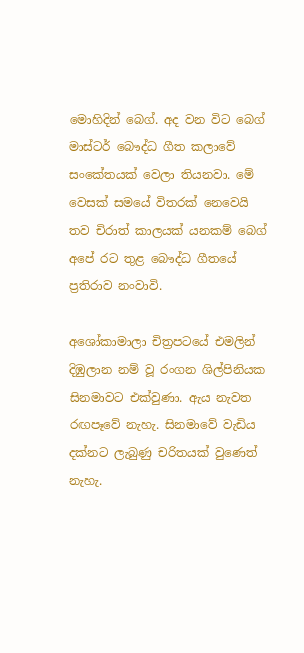මොහිදින් බෙග්. අද වන විට බෙග් මාස්ටර් බෞද්ධ ගීත කලාවේ සංකේතයක් වෙලා තියනවා. මේ වෙසක් සමයේ විතරක් නෙවෙයි තව චිරාත් කාලයක් යනකම් බෙග් අපේ රට තුළ බෞද්ධ ගීතයේ ප්‍රතිරාව නංවාවි.

අශෝකාමාලා චිත්‍රපටයේ එමලින් දිඹුලාන නම් වූ රංගන ශිල්පිනියක සිනමාවට එක්වුණා. ඇය නැවත රඟපෑවේ නැහැ. සිනමාවේ වැඩිය දක්නට ලැබුණු චරිතයක් වුණෙත් නැහැ.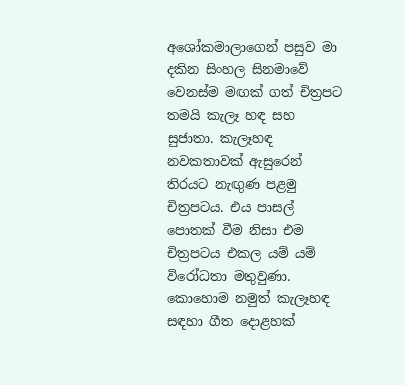අශෝකමාලාගෙන් පසුව මා දකින සිංහල සිනමාවේ වෙනස්ම මඟක් ගත් චිත්‍රපට තමයි කැලෑ හඳ සහ සුජාතා. කැලෑහඳ නවකතාවක් ඇසුරෙන් තිරයට නැඟුණ පළමු චිත්‍රපටය. එය පාසල් පොතක් වීම නිසා එම චිත්‍රපටය එකල යම් යම් විරෝධතා මතුවුණා. කොහොම නමුත් කැලෑහඳ සඳහා ගීත දොළහක්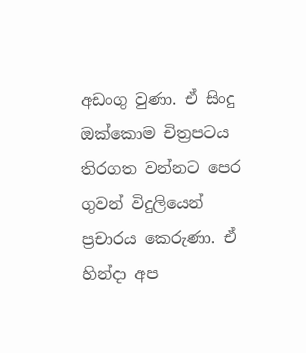අඩංගු වුණා. ඒ සිංදු ඔක්කොම චිත්‍රපටය තිරගත වන්නට පෙර ගුවන් විදුලියෙන් ප්‍රචාරය කෙරුණා. ඒ හින්දා අප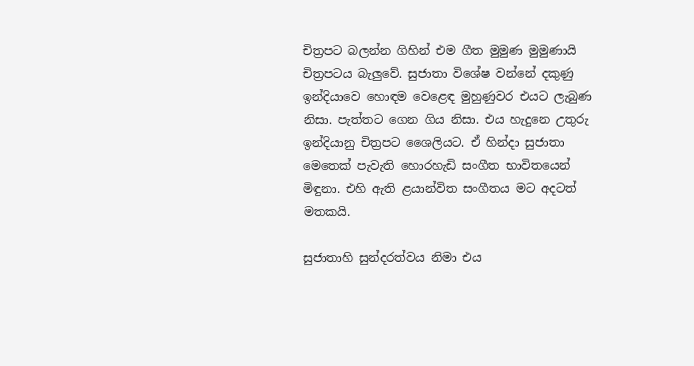චිත්‍රපට බලන්න ගිහින් එම ගීත මුමුණ මුමුණායි චිත්‍රපටය බැලුවේ. සුජාතා විශේෂ වන්නේ දකුණු ඉන්දියාවෙ හොඳම වෙළෙඳ මුහුණුවර එයට ලැබුණ නිසා. පැත්තට ගෙන ගිය නිසා. එය හැදුනෙ උතුරු ඉන්දියානු චිත්‍රපට ශෛලියට. ඒ හින්දා සුජාතා මෙතෙක් පැවැති හොරහැඩි සංගීත භාවිතයෙන් මිඳුනා. එහි ඇති ළයාන්විත සංගීතය මට අදටත් මතකයි.

සුජාතාහි සුන්දරත්වය නිමා එය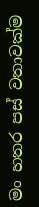මං හතර පස් වතාවක්ම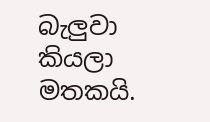බැලුවා කියලා මතකයි.